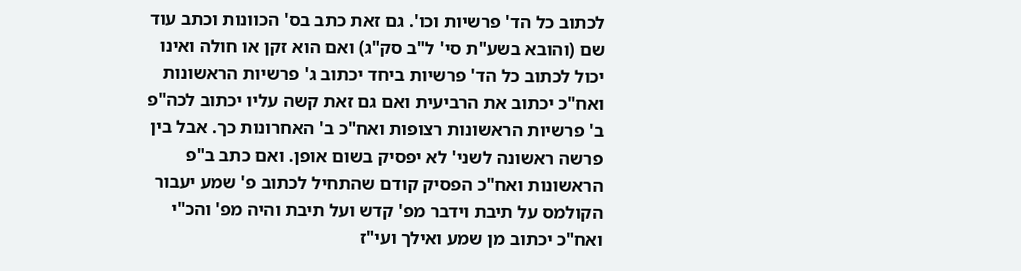לכתוב כל הד' פרשיות וכו'. גם זאת כתב בס' הכוונות וכתב עוד שם (והובא בשע"ת סי' ל"ב סק"ג) ואם הוא זקן או חולה ואינו יכול לכתוב כל הד' פרשיות ביחד יכתוב ג' פרשיות הראשונות ואח"כ יכתוב את הרביעית ואם גם זאת קשה עליו יכתוב לכה"פ ב' פרשיות הראשונות רצופות ואח"כ ב' האחרונות כך. אבל בין פרשה ראשונה לשני' לא יפסיק בשום אופן. ואם כתב ב"פ הראשונות ואח"כ הפסיק קודם שהתחיל לכתוב פ' שמע יעבור הקולמס על תיבת וידבר מפ' קדש ועל תיבת והיה מפ' והכ"י ואח"כ יכתוב מן שמע ואילך ועי"ז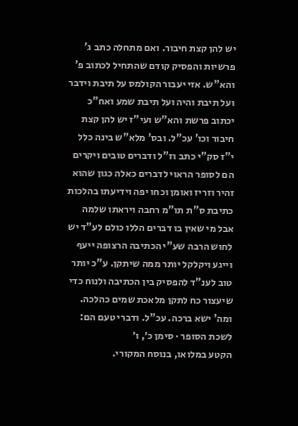יש להן קצת חיבור. ואם מתחלה כתב ג' פרשיות והפסיק קודם שהתחיל לכתוב פ' והא"ש. אזי יעבור הקולמס על תיבת וידבר ועל תיבת והיה ועל תיבת שמע ואח"כ יכתוב פרשת והא"ש ועי"ז יש להן קצת חיבור וכו' עכ"ל. ובס' מלא"ש בינה כלל י"ז סק"י כתב וז"ל ודברים טובים ויקרים הם לסופר הראוי לדברים כאלה כגון שהוא זהיר וזריז ואומן וכחו יפה וידיעתו בהלכות כתיבת ס"ת תו"מ רחבה ויראתו שלמה אבל מי שאין בו דברים הללו כולם לע"ד יש לחוש הרבה שע"י הכתיבה הרצופה ייעף וייגע ויקלקל יותר ממה שיתקן. ע"כ יותר טוב לענ"ד להפסיק בין הכתיבה ולנוח כדי שיעצור כח לתקן מלאכת שמים כהלכה. ומה' ישא ברכה. עכ"ל. ודברי טעם הם:
לשכת הסופר · סימן כ׳, ו׳
הקטע במלואו, בנוסח המקורי.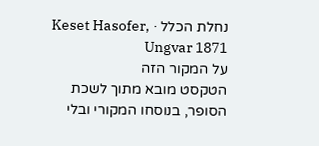נחלת הכלל · Keset Hasofer, Ungvar 1871
על המקור הזה
הטקסט מובא מתוך לשכת הסופר, בנוסחו המקורי ובלי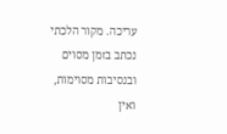עריכה. מקור הלכתי נכתב בזמן מסוים ובנסיבות מסוימות, ואין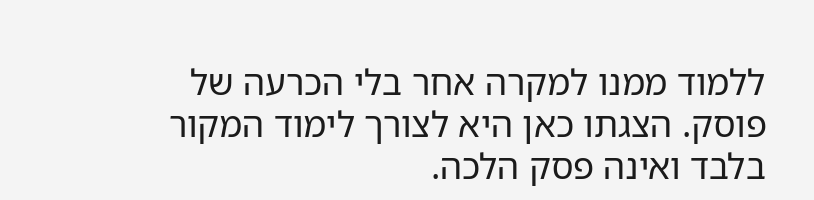ללמוד ממנו למקרה אחר בלי הכרעה של פוסק. הצגתו כאן היא לצורך לימוד המקור בלבד ואינה פסק הלכה.